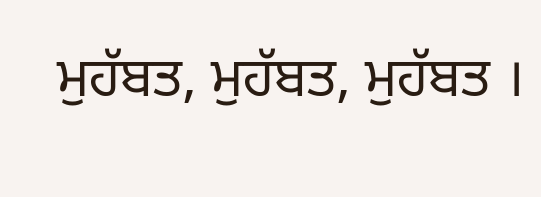ਮੁਹੱਬਤ, ਮੁਹੱਬਤ, ਮੁਹੱਬਤ ।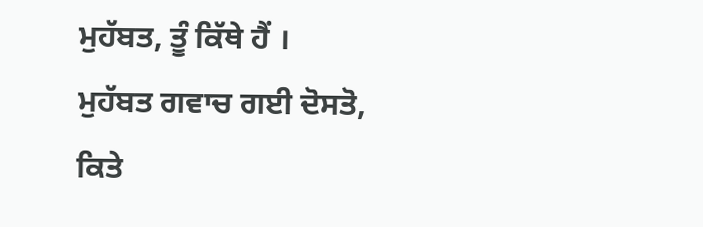ਮੁਹੱਬਤ, ਤੂੰ ਕਿੱਥੇ ਹੈਂ ।
ਮੁਹੱਬਤ ਗਵਾਚ ਗਈ ਦੋਸਤੋ, ਕਿਤੇ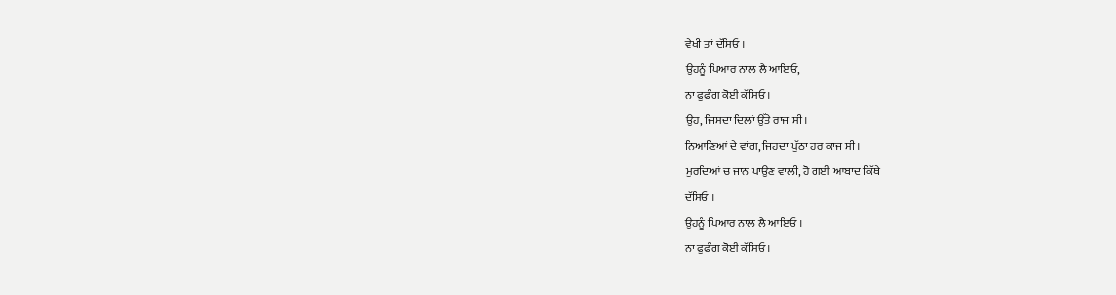ਵੇਖੀ ਤਾਂ ਦੱਸਿਓ ।
ਉਹਨੂੰ ਪਿਆਰ ਨਾਲ ਲੈ ਆਇਓ,
ਨਾ ਫੁਫੰਗ ਕੋਈ ਕੱਸਿਓ ।
ਉਹ, ਜਿਸਦਾ ਦਿਲਾਂ ਉੱਤੇ ਰਾਜ ਸੀ ।
ਨਿਆਣਿਆਂ ਦੇ ਵਾਂਗ, ਜਿਹਦਾ ਪੁੱਠਾ ਹਰ ਕਾਜ ਸੀ ।
ਮੁਰਦਿਆਂ ਚ ਜਾਨ ਪਾਉਣ ਵਾਲੀ, ਹੋ ਗਈ ਆਬਾਦ ਕਿੱਥੇ
ਦੱਸਿਓ ।
ਉਹਨੂੰ ਪਿਆਰ ਨਾਲ ਲੈ ਆਇਓ ।
ਨਾ ਫੁਫੰਗ ਕੋਈ ਕੱਸਿਓ ।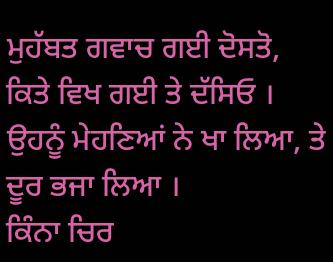ਮੁਹੱਬਤ ਗਵਾਚ ਗਈ ਦੋਸਤੋ, ਕਿਤੇ ਵਿਖ ਗਈ ਤੇ ਦੱਸਿਓ ।
ਉਹਨੂੰ ਮੇਹਣਿਆਂ ਨੇ ਖਾ ਲਿਆ, ਤੇ ਦੂਰ ਭਜਾ ਲਿਆ ।
ਕਿੰਨਾ ਚਿਰ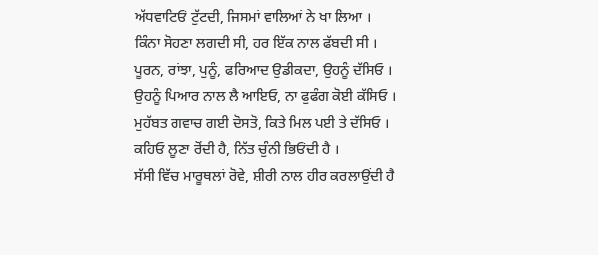ਅੱਧਵਾਟਿਓਂ ਟੁੱਟਦੀ, ਜਿਸਮਾਂ ਵਾਲਿਆਂ ਨੇ ਖਾ ਲਿਆ ।
ਕਿੰਨਾ ਸੋਹਣਾ ਲਗਦੀ ਸੀ, ਹਰ ਇੱਕ ਨਾਲ ਫੱਬਦੀ ਸੀ ।
ਪੂਰਨ, ਰਾਂਝਾ, ਪੁਨੂੰ, ਫਰਿਆਦ ਉਡੀਕਦਾ, ਉਹਨੂੰ ਦੱਸਿਓ ।
ਉਹਨੂੰ ਪਿਆਰ ਨਾਲ ਲੈ ਆਇਓ, ਨਾ ਫੁਫੰਗ ਕੋਈ ਕੱਸਿਓ ।
ਮੁਹੱਬਤ ਗਵਾਚ ਗਈ ਦੋਸਤੋ, ਕਿਤੇ ਮਿਲ ਪਈ ਤੇ ਦੱਸਿਓ ।
ਕਹਿਓ ਲੂਣਾ ਰੋਂਦੀ ਹੈ, ਨਿੱਤ ਚੁੰਨੀ ਭਿਓਂਦੀ ਹੈ ।
ਸੱਸੀ ਵਿੱਚ ਮਾਰੂਥਲਾਂ ਰੋਵੇ, ਸ਼ੀਰੀ ਨਾਲ ਹੀਰ ਕਰਲਾਉਂਦੀ ਹੈ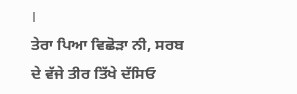।
ਤੇਰਾ ਪਿਆ ਵਿਛੋੜਾ ਨੀ, ਸਰਬ ਦੇ ਵੱਜੇ ਤੀਰ ਤਿੱਖੇ ਦੱਸਿਓ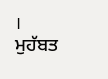।
ਮੁਹੱਬਤ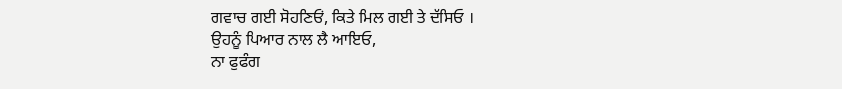ਗਵਾਚ ਗਈ ਸੋਹਣਿਓਂ, ਕਿਤੇ ਮਿਲ ਗਈ ਤੇ ਦੱਸਿਓ ।
ਉਹਨੂੰ ਪਿਆਰ ਨਾਲ ਲੈ ਆਇਓ,
ਨਾ ਫੁਫੰਗ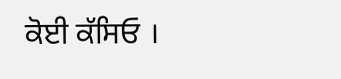ਕੋਈ ਕੱਸਿਓ ।